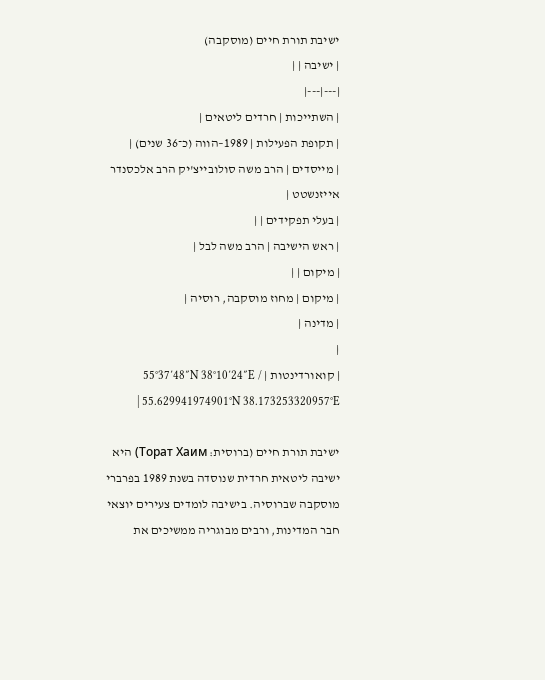ישיבת תורת חיים (מוסקבה)
| ישיבה | |
|---|---|
| השתייכות | חרדים ליטאים |
| תקופת הפעילות | 1989–הווה (כ־36 שנים) |
| מייסדים | הרב משה סולובייצ'יק הרב אלכסנדר אייזנשטט |
| בעלי תפקידים | |
| ראש הישיבה | הרב משה לבל |
| מיקום | |
| מיקום | מחוז מוסקבה, רוסיה |
| מדינה |
|
| קואורדינטות | 55°37′48″N 38°10′24″E / 55.629941974901°N 38.173253320957°E |

ישיבת תורת חיים (ברוסית: Торат Хаим) היא ישיבה ליטאית חרדית שנוסדה בשנת 1989 בפרברי מוסקבה שברוסיה. בישיבה לומדים צעירים יוצאי חבר המדינות, ורבים מבוגריה ממשיכים את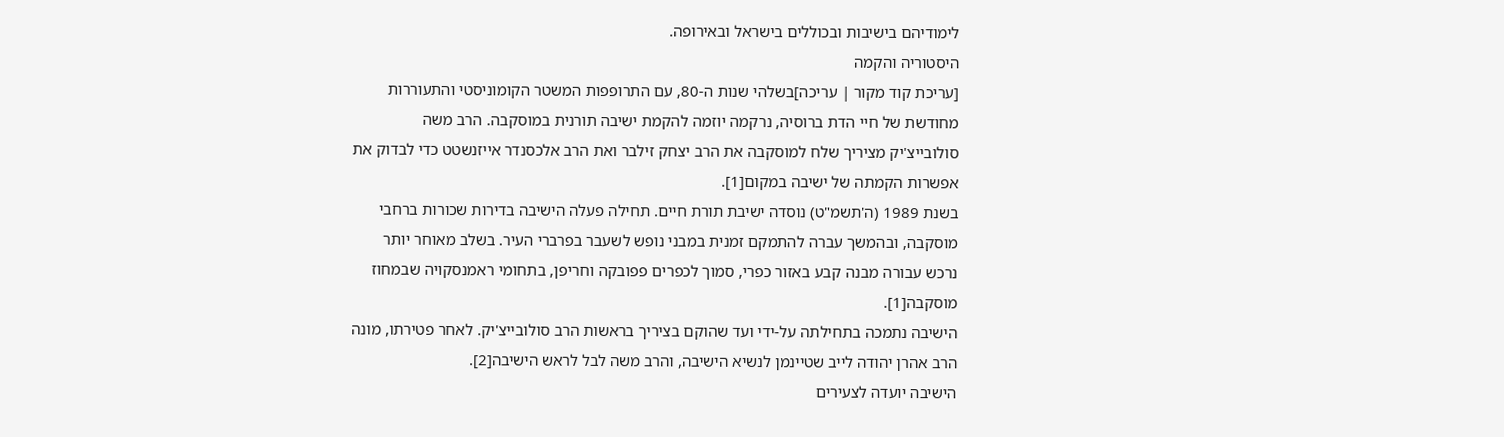לימודיהם בישיבות ובכוללים בישראל ובאירופה.
היסטוריה והקמה
[עריכת קוד מקור | עריכה]בשלהי שנות ה-80, עם התרופפות המשטר הקומוניסטי והתעוררות מחודשת של חיי הדת ברוסיה, נרקמה יוזמה להקמת ישיבה תורנית במוסקבה. הרב משה סולובייצ'יק מציריך שלח למוסקבה את הרב יצחק זילבר ואת הרב אלכסנדר אייזנשטט כדי לבדוק את אפשרות הקמתה של ישיבה במקום[1].
בשנת 1989 (ה'תשמ"ט) נוסדה ישיבת תורת חיים. תחילה פעלה הישיבה בדירות שכורות ברחבי מוסקבה, ובהמשך עברה להתמקם זמנית במבני נופש לשעבר בפרברי העיר. בשלב מאוחר יותר נרכש עבורה מבנה קבע באזור כפרי, סמוך לכפרים פפובקה וחריפן, בתחומי ראמנסקויה שבמחוז מוסקבה[1].
הישיבה נתמכה בתחילתה על-ידי ועד שהוקם בציריך בראשות הרב סולובייצ'יק. לאחר פטירתו, מונה הרב אהרן יהודה לייב שטיינמן לנשיא הישיבה, והרב משה לבל לראש הישיבה[2].
הישיבה יועדה לצעירים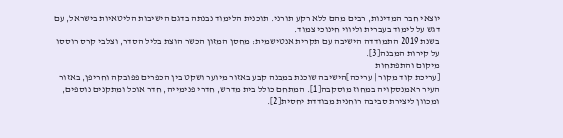יוצאי חבר המדינות, רבים מהם ללא רקע תורני. תוכנית הלימוד נבנתה בדגם הישיבות הליטאיות בישראל, עם דגש על לימוד בעברית וליווי חינוכי צמוד.
בשנת 2019 התמודדה הישיבה עם תקרית אנטישמית: מחסן המזון הכשר הוצת בליל הסדר, וצלבי קרס רוססו על קירות המבנה[3].
מיקום והתפתחות
[עריכת קוד מקור | עריכה]הישיבה שוכנת במבנה קבע באזור מיוער ושקט בין הכפרים פפובקה וחריפן, באזור העיר ראמנסקויה במחוז מוסקבה[1]. המתחם כולל בית מדרש, חדרי פנימייה, חדר אוכל ומתקנים נוספים, ומכוון ליצירת סביבה רוחנית מבודדת יחסית[2].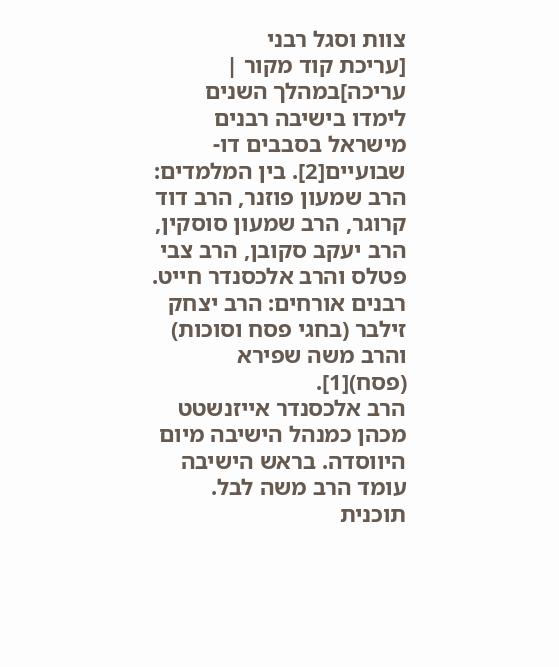צוות וסגל רבני
[עריכת קוד מקור | עריכה]במהלך השנים לימדו בישיבה רבנים מישראל בסבבים דו-שבועיים[2]. בין המלמדים: הרב שמעון פוזנר, הרב דוד קרוגר, הרב שמעון סוסקין, הרב יעקב סקובן, הרב צבי פטלס והרב אלכסנדר חייט. רבנים אורחים: הרב יצחק זילבר (בחגי פסח וסוכות) והרב משה שפירא (פסח)[1].
הרב אלכסנדר אייזנשטט מכהן כמנהל הישיבה מיום היווסדה. בראש הישיבה עומד הרב משה לבל.
תוכנית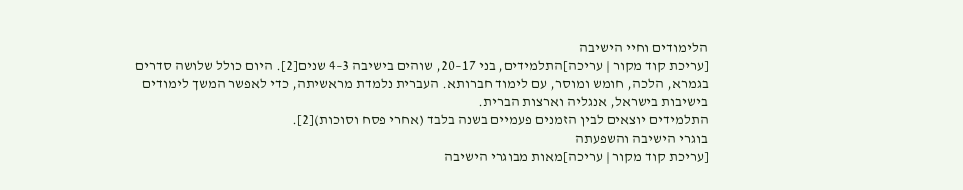הלימודים וחיי הישיבה
[עריכת קוד מקור | עריכה]התלמידים, בני 17–20, שוהים בישיבה 3–4 שנים[2]. היום כולל שלושה סדרים בגמרא, הלכה, חומש ומוסר, עם לימוד חברותא. העברית נלמדת מראשיתה, כדי לאפשר המשך לימודים בישיבות בישראל, אנגליה וארצות הברית.
התלמידים יוצאים לבין הזמנים פעמיים בשנה בלבד (אחרי פסח וסוכות)[2].
בוגרי הישיבה והשפעתה
[עריכת קוד מקור | עריכה]מאות מבוגרי הישיבה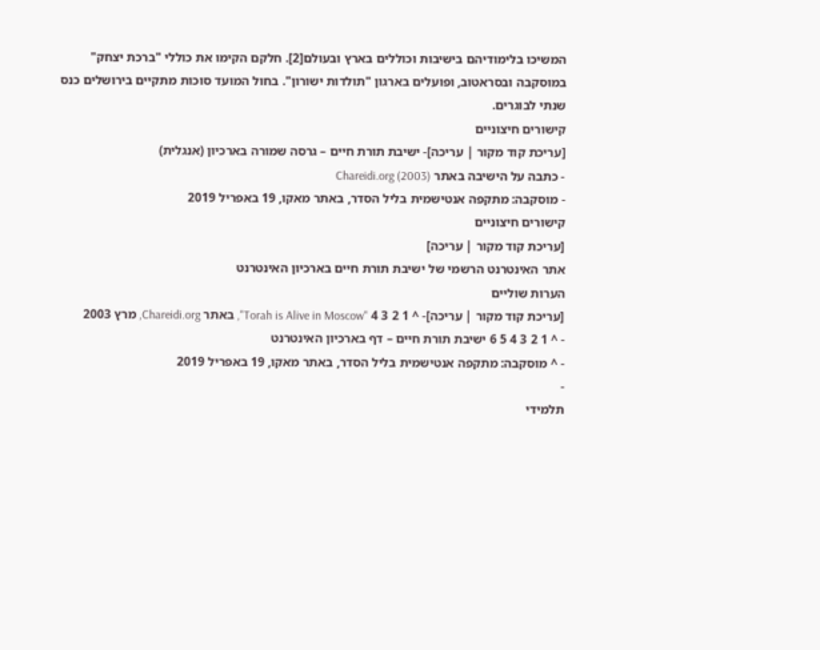המשיכו בלימודיהם בישיבות וכוללים בארץ ובעולם[2]. חלקם הקימו את כוללי "ברכת יצחק" במוסקבה ובסראטוב, ופועלים בארגון "תולדות ישורון". בחול המועד סוכות מתקיים בירושלים כנס שנתי לבוגרים.
קישורים חיצוניים
[עריכת קוד מקור | עריכה]- ישיבת תורת חיים – גרסה שמורה בארכיון (אנגלית)
- כתבה על הישיבה באתר Chareidi.org (2003)
- מוסקבה: מתקפה אנטישמית בליל הסדר, באתר מאקו, 19 באפריל 2019
קישורים חיצוניים
[עריכת קוד מקור | עריכה]
אתר האינטרנט הרשמי של ישיבת תורת חיים בארכיון האינטרנט
הערות שוליים
[עריכת קוד מקור | עריכה]- ^ 1 2 3 4 "Torah is Alive in Moscow", באתר Chareidi.org, מרץ 2003
- ^ 1 2 3 4 5 6 ישיבת תורת חיים – דף בארכיון האינטרנט
- ^ מוסקבה: מתקפה אנטישמית בליל הסדר, באתר מאקו, 19 באפריל 2019
-
תלמידי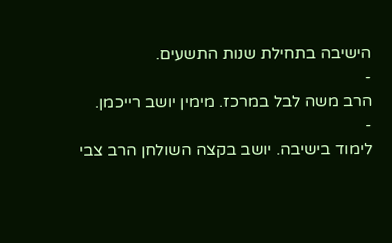הישיבה בתחילת שנות התשעים.
-
הרב משה לבל במרכז. מימין יושב רייכמן.
-
לימוד בישיבה. יושב בקצה השולחן הרב צבי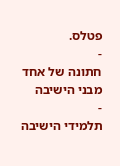פטלס.
-
חתונה של אחד מבני הישיבה
-
תלמידי הישיבה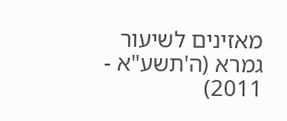מאזינים לשיעור גמרא (ה'תשע"א - 2011)